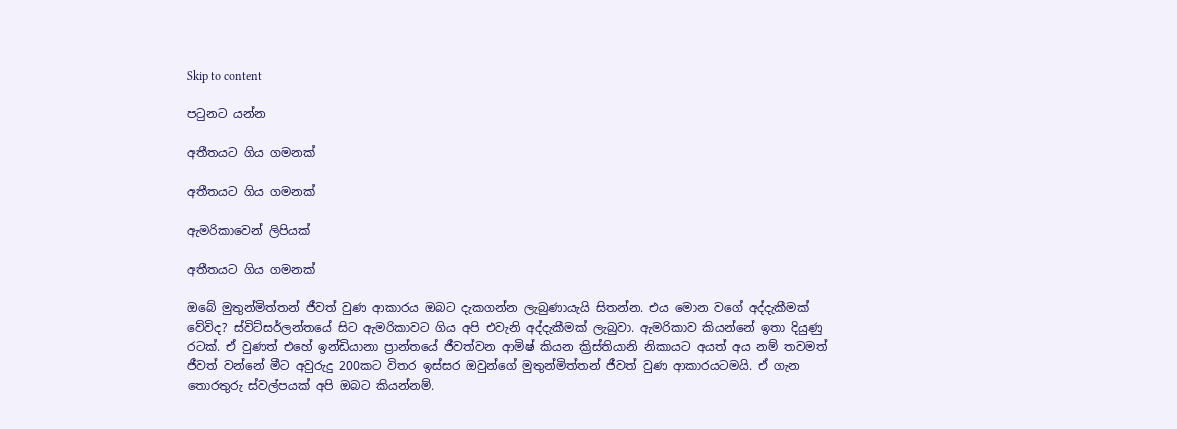Skip to content

පටුනට යන්න

අතීතයට ගිය ගමනක්

අතීතයට ගිය ගමනක්

ඇමරිකාවෙන් ලිපියක්

අතීතයට ගිය ගමනක්

ඔබේ මුතුන්මිත්තන් ජීවත් වුණ ආකාරය ඔබට දැකගන්න ලැබුණායැයි සිතන්න. එය මොන වගේ අද්දැකීමක් වේවිද? ස්විට්සර්ලන්තයේ සිට ඇමරිකාවට ගිය අපි එවැනි අද්දැකීමක් ලැබුවා. ඇමරිකාව කියන්නේ ඉතා දියුණු රටක්. ඒ වුණත් එහේ ඉන්ඩියානා ප්‍රාන්තයේ ජීවත්වන ආමිෂ් කියන ක්‍රිස්තියානි නිකායට අයත් අය නම් තවමත් ජීවත් වන්නේ මීට අවුරුදු 200කට විතර ඉස්සර ඔවුන්ගේ මුතුන්මිත්තන් ජීවත් වුණ ආකාරයටමයි. ඒ ගැන තොරතුරු ස්වල්පයක් අපි ඔබට කියන්නම්.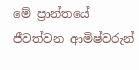මේ ප්‍රාන්තයේ ජීවත්වන ආමිෂ්වරුන්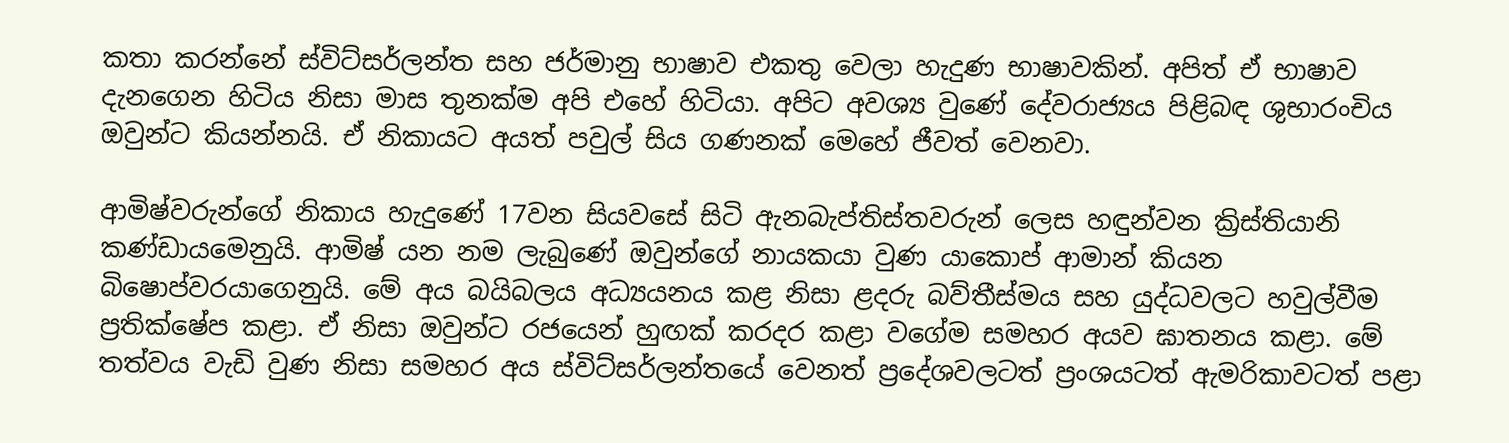කතා කරන්නේ ස්විට්සර්ලන්ත සහ ජර්මානු භාෂාව එකතු වෙලා හැදුණ භාෂාවකින්. අපිත් ඒ භාෂාව දැනගෙන හිටිය නිසා මාස තුනක්ම අපි එහේ හිටියා. අපිට අවශ්‍ය වුණේ දේවරාජ්‍යය පිළිබඳ ශුභාරංචිය ඔවුන්ට කියන්නයි. ඒ නිකායට අයත් පවුල් සිය ගණනක් මෙහේ ජීවත් වෙනවා.

ආමිෂ්වරුන්ගේ නිකාය හැදුණේ 17වන සියවසේ සිටි ඇනබැප්තිස්තවරුන් ලෙස හඳුන්වන ක්‍රිස්තියානි කණ්ඩායමෙනුයි. ආමිෂ් යන නම ලැබුණේ ඔවුන්ගේ නායකයා වුණ යාකොප් ආමාන් කියන බිෂොප්වරයාගෙනුයි. මේ අය බයිබලය අධ්‍යයනය කළ නිසා ළදරු බව්තීස්මය සහ යුද්ධවලට හවුල්වීම ප්‍රතික්ෂේප කළා. ඒ නිසා ඔවුන්ට රජයෙන් හුඟක් කරදර කළා වගේම සමහර අයව ඝාතනය කළා. මේ තත්වය වැඩි වුණ නිසා සමහර අය ස්විට්සර්ලන්තයේ වෙනත් ප්‍රදේශවලටත් ප්‍රංශයටත් ඇමරිකාවටත් පළා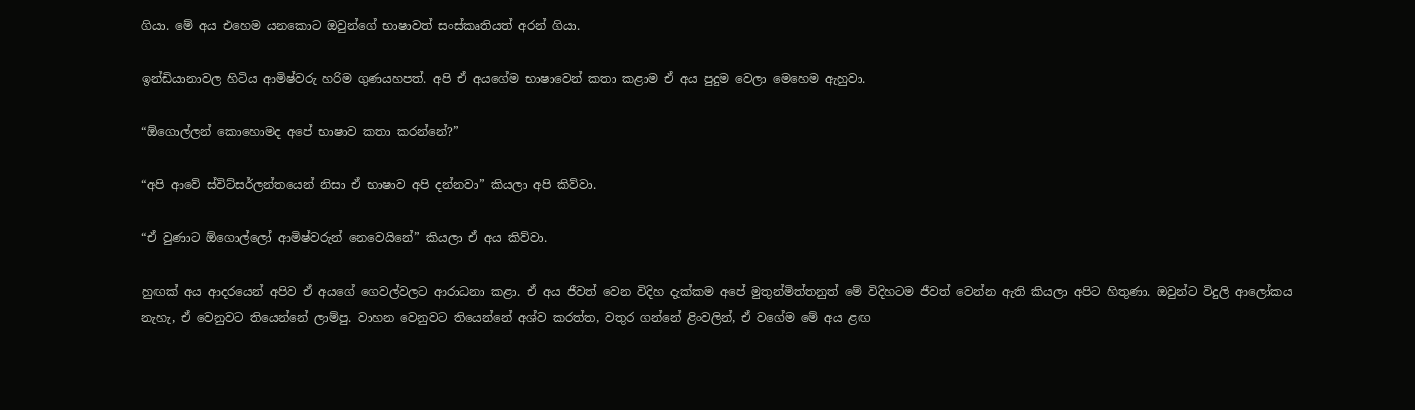ගියා. මේ අය එහෙම යනකොට ඔවුන්ගේ භාෂාවත් සංස්කෘතියත් අරන් ගියා.

ඉන්ඩියානාවල හිටිය ආමිෂ්වරු හරිම ගුණයහපත්. අපි ඒ අයගේම භාෂාවෙන් කතා කළාම ඒ අය පුදුම වෙලා මෙහෙම ඇහුවා.

“ඕගොල්ලන් කොහොමද අපේ භාෂාව කතා කරන්නේ?”

“අපි ආවේ ස්විට්සර්ලන්තයෙන් නිසා ඒ භාෂාව අපි දන්නවා” කියලා අපි කිව්වා.

“ඒ වුණාට ඕගොල්ලෝ ආමිෂ්වරුන් නෙවෙයිනේ” කියලා ඒ අය කිව්වා.

හුඟක් අය ආදරයෙන් අපිව ඒ අයගේ ගෙවල්වලට ආරාධනා කළා. ඒ අය ජීවත් වෙන විදිහ දැක්කම අපේ මුතුන්මිත්තනුත් මේ විදිහටම ජීවත් වෙන්න ඇති කියලා අපිට හිතුණා. ඔවුන්ට විදුලි ආලෝකය නැහැ, ඒ වෙනුවට තියෙන්නේ ලාම්පු. වාහන වෙනුවට තියෙන්නේ අශ්ව කරත්ත, වතුර ගන්නේ ළිංවලින්, ඒ වගේම මේ අය ළඟ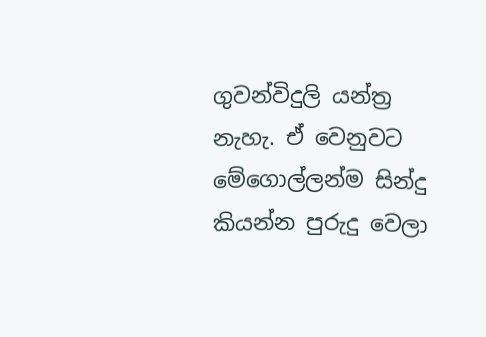ගුවන්විදුලි යන්ත්‍ර නැහැ. ඒ වෙනුවට මේගොල්ලන්ම සින්දු කියන්න පුරුදු වෙලා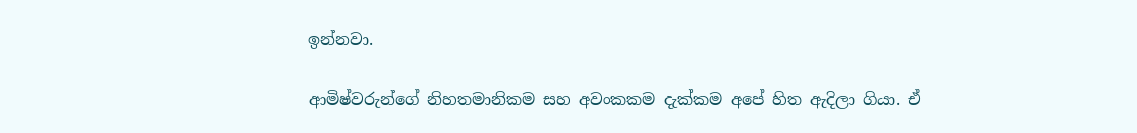ඉන්නවා.

ආමිෂ්වරුන්ගේ නිහතමානිකම සහ අවංකකම දැක්කම අපේ හිත ඇදිලා ගියා. ඒ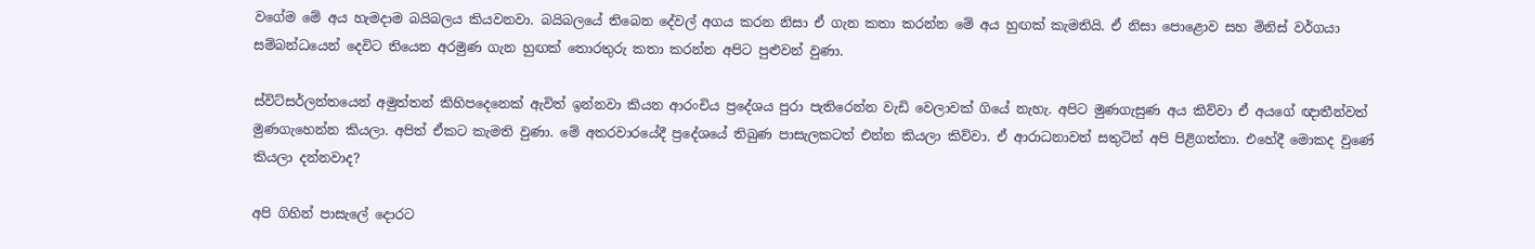වගේම මේ අය හැමදාම බයිබලය කියවනවා. බයිබලයේ තිබෙන දේවල් අගය කරන නිසා ඒ ගැන කතා කරන්න මේ අය හුඟක් කැමතියි. ඒ නිසා පොළොව සහ මිනිස් වර්ගයා සම්බන්ධයෙන් දෙවිට තියෙන අරමුණ ගැන හුඟක් තොරතුරු කතා කරන්න අපිට පුළුවන් වුණා.

ස්විට්සර්ලන්තයෙන් අමුත්තන් කිහිපදෙනෙක් ඇවිත් ඉන්නවා කියන ආරංචිය ප්‍රදේශය පුරා පැතිරෙන්න වැඩි වෙලාවක් ගියේ නැහැ. අපිට මුණගැසුණ අය කිව්වා ඒ අයගේ ඥාතීන්වත් මුණගැහෙන්න කියලා. අපිත් ඒකට කැමති වුණා. මේ අතරවාරයේදී ප්‍රදේශයේ තිබුණ පාසැලකටත් එන්න කියලා කිව්වා. ඒ ආරාධනාවත් සතුටින් අපි පිළිගත්තා. එහේදී මොකද වුණේ කියලා දන්නවාද?

අපි ගිහින් පාසැලේ දොරට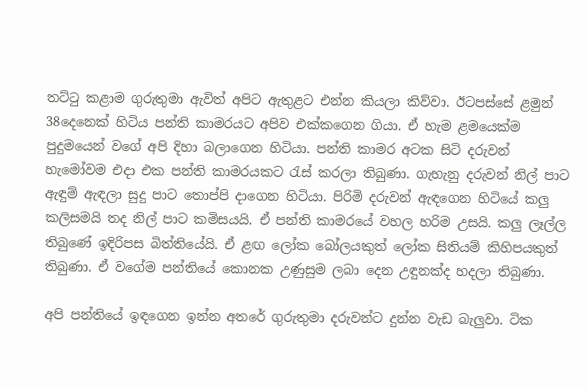තට්ටු කළාම ගුරුතුමා ඇවිත් අපිට ඇතුළට එන්න කියලා කිව්වා. ඊටපස්සේ ළමුන් 38දෙනෙක් හිටිය පන්ති කාමරයට අපිව එක්කගෙන ගියා. ඒ හැම ළමයෙක්ම පුදුමයෙන් වගේ අපි දිහා බලාගෙන හිටියා. පන්ති කාමර අටක සිටි දරුවන් හැමෝවම එදා එක පන්ති කාමරයකට රැස් කරලා තිබුණා. ගැහැනු දරුවන් නිල් පාට ඇඳුම් ඇඳලා සුදු පාට තොප්පි දාගෙන හිටියා. පිරිමි දරුවන් ඇඳගෙන හිටියේ කලු කලිසමයි තද නිල් පාට කමිසයයි. ඒ පන්ති කාමරයේ වහල හරිම උසයි. කලු ලෑල්ල තිබුණේ ඉදිරිපස බිත්තියේයි. ඒ ළඟ ලෝක බෝලයකුත් ලෝක සිතියම් කිහිපයකුත් තිබුණා. ඒ වගේම පන්තියේ කොනක උණුසුම ලබා දෙන උඳුනක්ද හදලා තිබුණා.

අපි පන්තියේ ඉඳගෙන ඉන්න අතරේ ගුරුතුමා දරුවන්ට දුන්න වැඩ බැලුවා. ටික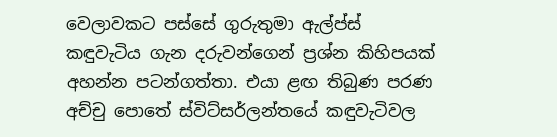වෙලාවකට පස්සේ ගුරුතුමා ඇල්ප්ස් කඳුවැටිය ගැන දරුවන්ගෙන් ප්‍රශ්න කිහිපයක් අහන්න පටන්ගත්තා. එයා ළඟ තිබුණ පරණ අච්චු පොතේ ස්විට්සර්ලන්තයේ කඳුවැටිවල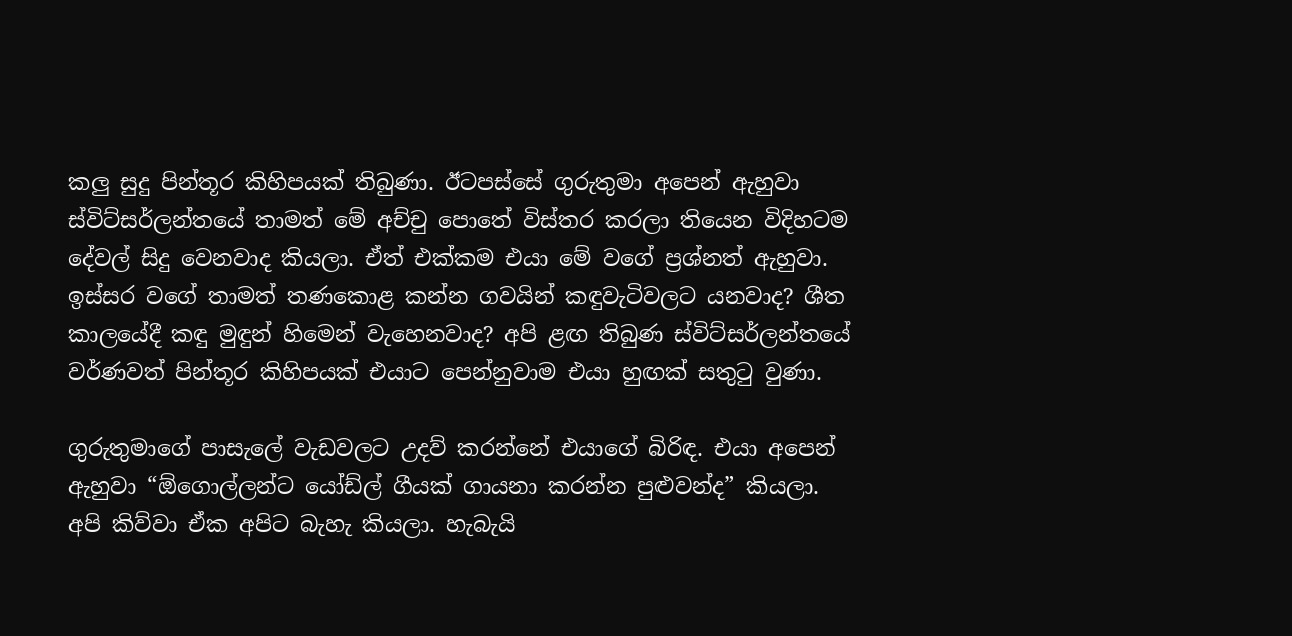කලු සුදු පින්තූර කිහිපයක් තිබුණා. ඊටපස්සේ ගුරුතුමා අපෙන් ඇහුවා ස්විට්සර්ලන්තයේ තාමත් මේ අච්චු පොතේ විස්තර කරලා තියෙන විදිහටම දේවල් සිදු වෙනවාද කියලා. ඒත් එක්කම එයා මේ වගේ ප්‍රශ්නත් ඇහුවා. ඉස්සර වගේ තාමත් තණකොළ කන්න ගවයින් කඳුවැටිවලට යනවාද? ශීත කාලයේදී කඳු මුඳුන් හිමෙන් වැහෙනවාද? අපි ළඟ තිබුණ ස්විට්සර්ලන්තයේ වර්ණවත් පින්තූර කිහිපයක් එයාට පෙන්නුවාම එයා හුඟක් සතුටු වුණා.

ගුරුතුමාගේ පාසැලේ වැඩවලට උදව් කරන්නේ එයාගේ බිරිඳ. එයා අපෙන් ඇහුවා “ඕගොල්ලන්ට යෝඩ්ල් ගීයක් ගායනා කරන්න පුළුවන්ද” කියලා. අපි කිව්වා ඒක අපිට බැහැ කියලා. හැබැයි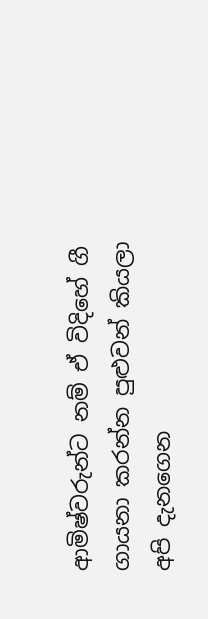ආමිෂ්වරුන්ට නම් ඒ විදිහේ ගී ගායනා කරන්න පුළුවන් කියලා අපි දැනගෙන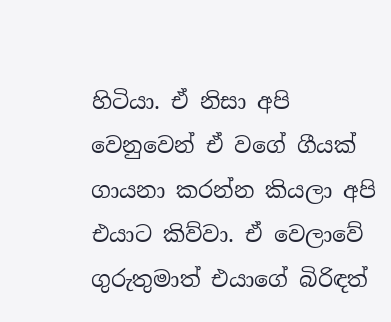හිටියා. ඒ නිසා අපි වෙනුවෙන් ඒ වගේ ගීයක් ගායනා කරන්න කියලා අපි එයාට කිව්වා. ඒ වෙලාවේ ගුරුතුමාත් එයාගේ බිරිඳත්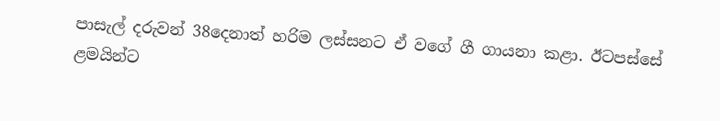පාසැල් දරුවන් 38දෙනාත් හරිම ලස්සනට ඒ වගේ ගී ගායනා කළා. ඊටපස්සේ ළමයින්ට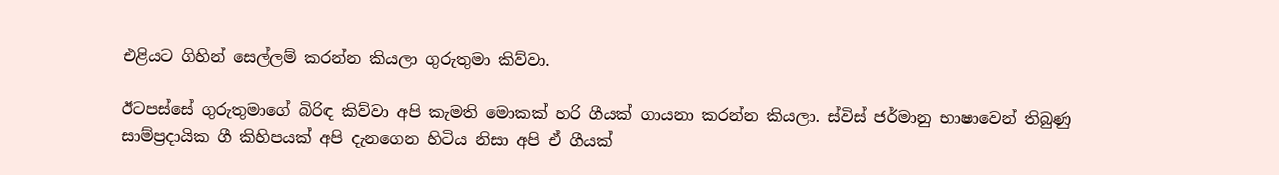එළියට ගිහින් සෙල්ලම් කරන්න කියලා ගුරුතුමා කිව්වා.

ඊටපස්සේ ගුරුතුමාගේ බිරිඳ කිව්වා අපි කැමති මොකක් හරි ගීයක් ගායනා කරන්න කියලා. ස්විස් ජර්මානු භාෂාවෙන් තිබුණු සාම්ප්‍රදායික ගී කිහිපයක් අපි දැනගෙන හිටිය නිසා අපි ඒ ගීයක්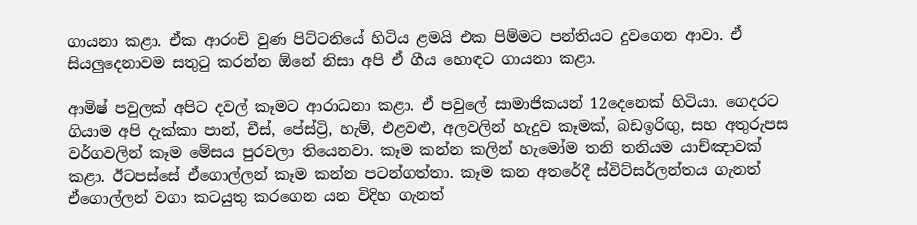ගායනා කළා. ඒක ආරංචි වුණ පිට්ටනියේ හිටිය ළමයි එක පිම්මට පන්තියට දුවගෙන ආවා. ඒ සියලුදෙනාවම සතුටු කරන්න ඕනේ නිසා අපි ඒ ගීය හොඳට ගායනා කළා.

ආමිෂ් පවුලක් අපිට දවල් කෑමට ආරාධනා කළා. ඒ පවුලේ සාමාජිකයන් 12දෙනෙක් හිටියා. ගෙදරට ගියාම අපි දැක්කා පාන්, චීස්, පේස්ට්‍රි, හැම්, එළවළු, අලවලින් හැදුව කෑමක්, බඩඉරිඟු, සහ අතුරුපස වර්ගවලින් කෑම මේසය පුරවලා තියෙනවා. කෑම කන්න කලින් හැමෝම තනි තනියම යාච්ඤාවක් කළා. ඊටපස්සේ ඒගොල්ලන් කෑම කන්න පටන්ගත්තා. කෑම කන අතරේදී ස්විට්සර්ලන්තය ගැනත් ඒගොල්ලන් වගා කටයුතු කරගෙන යන විදිහ ගැනත්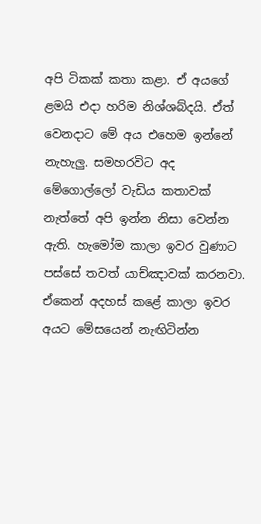අපි ටිකක් කතා කළා. ඒ අයගේ ළමයි එදා හරිම නිශ්ශබ්දයි. ඒත් වෙනදාට මේ අය එහෙම ඉන්නේ නැහැලු. සමහරවිට අද මේගොල්ලෝ වැඩිය කතාවක් නැත්තේ අපි ඉන්න නිසා වෙන්න ඇති. හැමෝම කාලා ඉවර වුණාට පස්සේ තවත් යාච්ඤාවක් කරනවා. ඒකෙන් අදහස් කළේ කාලා ඉවර අයට මේසයෙන් නැඟිටින්න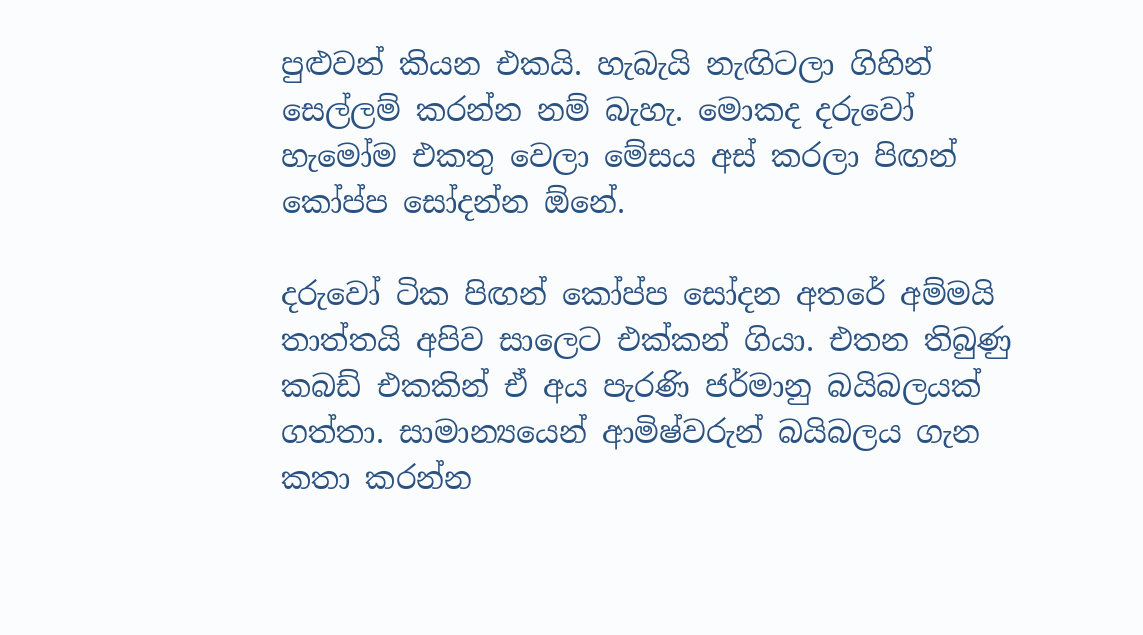පුළුවන් කියන එකයි. හැබැයි නැඟිටලා ගිහින් සෙල්ලම් කරන්න නම් බැහැ. මොකද දරුවෝ හැමෝම එකතු වෙලා මේසය අස් කරලා පිඟන් කෝප්ප සෝදන්න ඕනේ.

දරුවෝ ටික පිඟන් කෝප්ප සෝදන අතරේ අම්මයි තාත්තයි අපිව සාලෙට එක්කන් ගියා. එතන තිබුණු කබඩ් එකකින් ඒ අය පැරණි ජර්මානු බයිබලයක් ගත්තා. සාමාන්‍යයෙන් ආමිෂ්වරුන් බයිබලය ගැන කතා කරන්න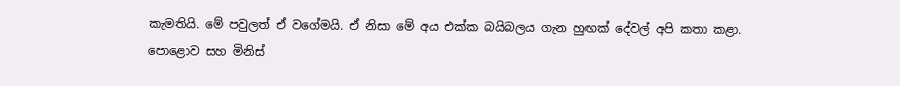කැමතියි. මේ පවුලත් ඒ වගේමයි. ඒ නිසා මේ අය එක්ක බයිබලය ගැන හුඟක් දේවල් අපි කතා කළා. පොළොව සහ මිනිස්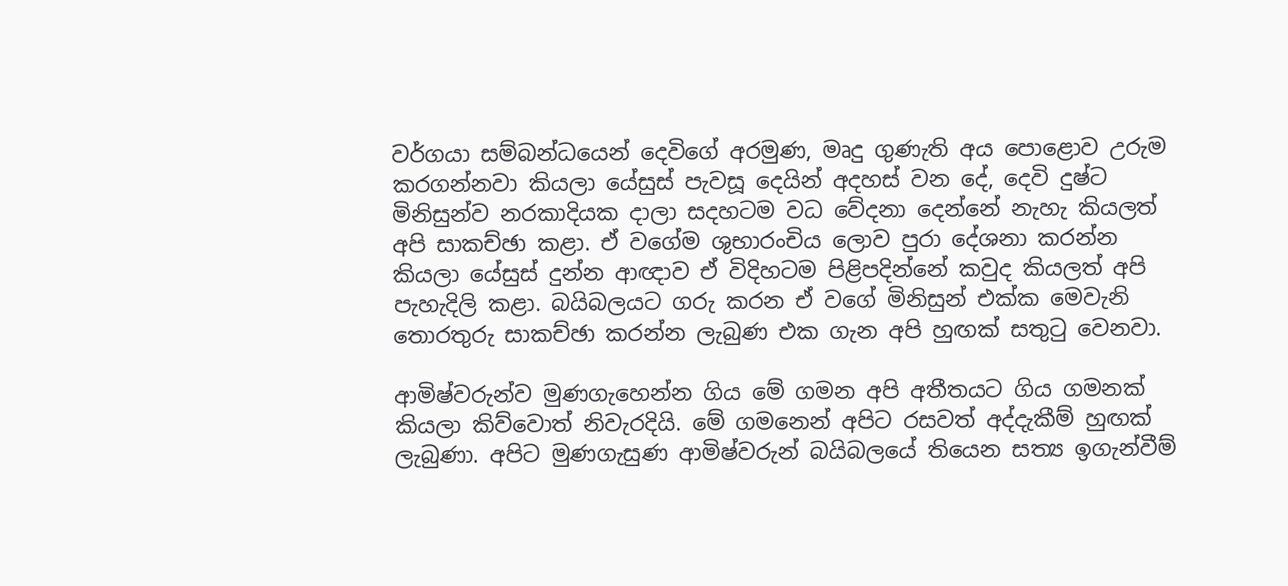වර්ගයා සම්බන්ධයෙන් දෙවිගේ අරමුණ, මෘදු ගුණැති අය පොළොව උරුම කරගන්නවා කියලා යේසුස් පැවසූ දෙයින් අදහස් වන දේ, දෙවි දුෂ්ට මිනිසුන්ව නරකාදියක දාලා සදහටම වධ වේදනා දෙන්නේ නැහැ කියලත් අපි සාකච්ඡා කළා. ඒ වගේම ශුභාරංචිය ලොව පුරා දේශනා කරන්න කියලා යේසුස් දුන්න ආඥාව ඒ විදිහටම පිළිපදින්නේ කවුද කියලත් අපි පැහැදිලි කළා. බයිබලයට ගරු කරන ඒ වගේ මිනිසුන් එක්ක මෙවැනි තොරතුරු සාකච්ඡා කරන්න ලැබුණ එක ගැන අපි හුඟක් සතුටු වෙනවා.

ආමිෂ්වරුන්ව මුණගැහෙන්න ගිය මේ ගමන අපි අතීතයට ගිය ගමනක් කියලා කිව්වොත් නිවැරදියි. මේ ගමනෙන් අපිට රසවත් අද්දැකීම් හුඟක් ලැබුණා. අපිට මුණගැසුණ ආමිෂ්වරුන් බයිබලයේ තියෙන සත්‍ය ඉගැන්වීම්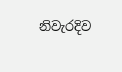නිවැරදිව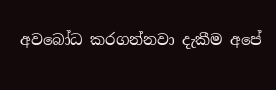අවබෝධ කරගන්නවා දැකීම අපේ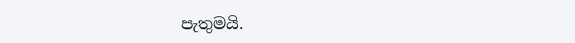පැතුමයි.